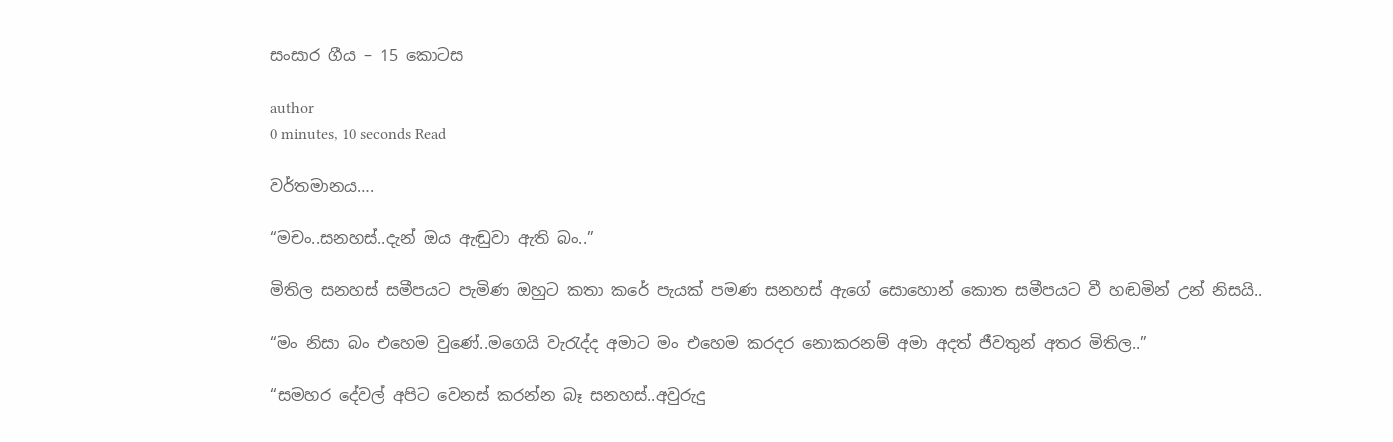සංසාර ගීය – 15 කොටස

author
0 minutes, 10 seconds Read

වර්තමානය….

“මචං..සනහස්..දැන් ඔය ඇඬුවා ඇති බං..”

මිතිල සනහස් සමීපයට පැමිණ ඔහුට කතා කරේ පැයක් පමණ සනහස් ඇගේ සොහොන් කොත සමීපයට වී හඬමින් උන් නිසයි..

“මං නිසා බං එහෙම වුණේ..මගෙයි වැරැද්ද අමාට මං එහෙම කරදර නොකරනම් අමා අදත් ජීවතුන් අතර මිතිල..”

“සමහර දේවල් අපිට වෙනස් කරන්න බෑ සනහස්..අවුරුදු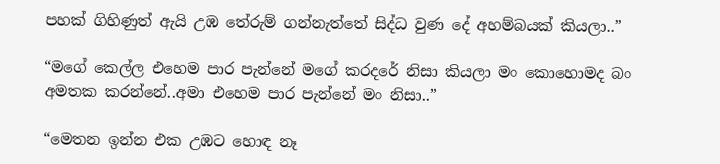පහක් ගිහිණුත් ඇයි උඹ තේරුම් ගන්නැත්තේ සිද්ධ වුණ දේ අහම්බයක් කියලා..”

“මගේ කෙල්ල එහෙම පාර පැන්නේ මගේ කරදරේ නිසා කියලා මං කොහොමද බං අමතක කරන්නේ..අමා එහෙම පාර පැන්නේ මං නිසා..”

“මෙතන ඉන්න එක උඹට හොඳ නෑ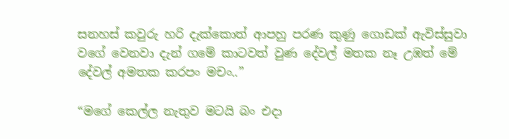සනහස් කවුරු හරි දැක්කොත් ආපහු පරණ කුණු ගොඩක් ඇවිස්සුවා වගේ වෙනවා දැන් ගමේ කාටවත් වුණ දේවල් මතක නෑ උඹත් මේ දේවල් අමතක කරපං මචං..”

“මගේ කෙල්ල නැතුව මටයි බං එදා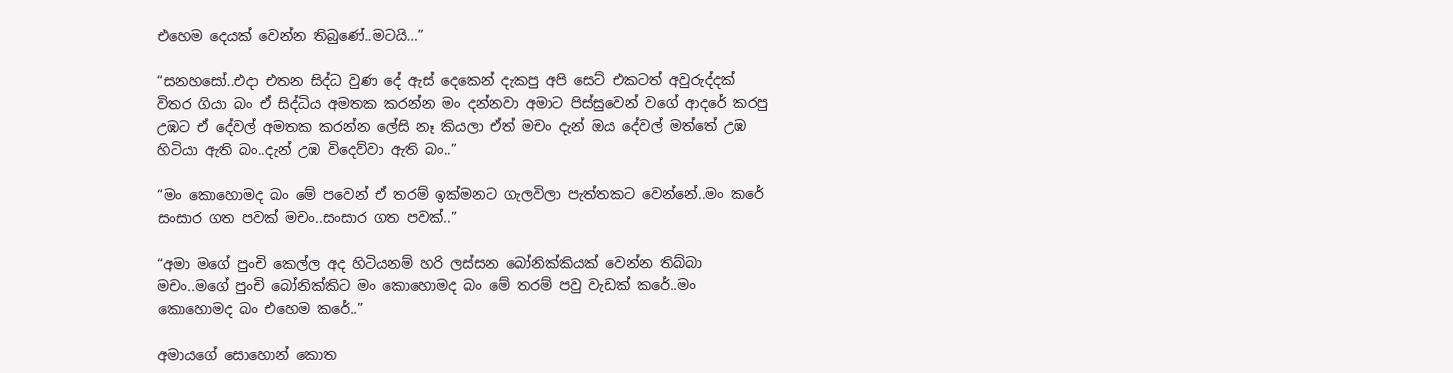එහෙම දෙයක් වෙන්න තිබුණේ..මටයි…”

“සනහසෝ..එදා එතන සිද්ධ වුණ දේ ඇස් දෙකෙන් දැකපු අපි සෙට් එකටත් අවුරුද්දක් විතර ගියා බං ඒ සිද්ධිය අමතක කරන්න මං දන්නවා අමාට පිස්සුවෙන් වගේ ආදරේ කරපු උඹට ඒ දේවල් අමතක කරන්න ලේසි නෑ කියලා ඒත් මචං දැන් ඔය දේවල් මත්තේ උඹ හිටියා ඇති බං..දැන් උඹ විදෙව්වා ඇති බං..”

“මං කොහොමද බං මේ පවෙන් ඒ තරම් ඉක්මනට ගැලවිලා පැත්තකට වෙන්නේ..මං කරේ සංසාර ගත පවක් මචං..සංසාර ගත පවක්..”

“අමා මගේ පුංචි කෙල්ල අද හිටියනම් හරි ලස්සන බෝනික්කියක් වෙන්න තිබ්බා මචං..මගේ පුංචි බෝනික්කිට මං කොහොමද බං මේ තරම් පවු වැඩක් කරේ..මං කොහොමද බං එහෙම කරේ..”

අමායගේ සොහොන් කොත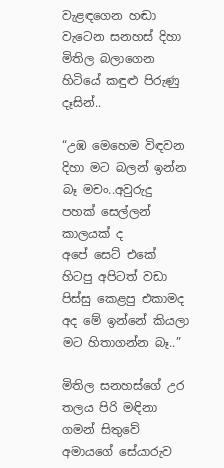වැළඳගෙන හඬා වැටෙන සනහස් දිහා මිතිල බලාගෙන හිටියේ කඳුළු පිරුණු දෑසින්..

“උඹ මෙහෙම විඳවන දිහා මට බලන් ඉන්න බෑ මචං..අවුරුදු පහක් සෙල්ලන් කාලයක් ද
අපේ සෙට් එකේ හිටපු අපිටත් වඩා පිස්සු කෙළපු එකාමද අද මේ ඉන්නේ කියලා මට හිතාගන්න බෑ..”

මිතිල සනහස්ගේ උර තලය පිරි මඳිනා ගමන් සිතුවේ අමායගේ සේයාරුව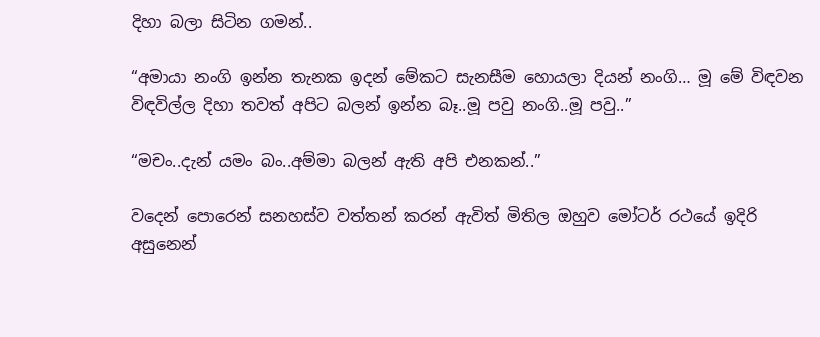දිහා බලා සිටින ගමන්..

“අමායා නංගි ඉන්න තැනක ඉදන් මේකට සැනසීම හොයලා දියන් නංගි… මූ මේ විඳවන විඳවිල්ල දිහා තවත් අපිට බලන් ඉන්න බෑ..මූ පවු නංගි..මූ පවු..”

“මචං..දැන් යමං බං..අම්මා බලන් ඇති අපි එනකන්..”

වදෙන් පොරෙන් සනහස්ව වත්තන් කරන් ඇවිත් මිතිල ඔහුව මෝටර් රථයේ ඉදිරි අසුනෙන්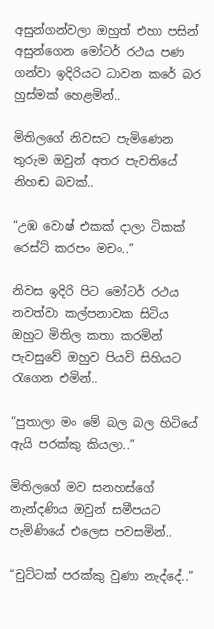අසුන්ගන්වලා ඔහුත් එහා පසින් අසුන්ගෙන මෝටර් රථය පණ ගන්වා ඉදිරියට ධාවන කරේ බර හුස්මක් හෙළමින්..

මිතිලගේ නිවසට පැමිණෙන තුරුම ඔවුන් අතර පැවතියේ නිහඬ බවක්..

“උඹ වොෂ් එකක් දාලා ටිකක් රෙස්ට් කරපං මචං..”

නිවස ඉදිරි පිට මෝටර් රථය නවත්වා කල්පනාවක සිටිය ඔහුට මිතිල කතා කරමින් පැවසුවේ ඔහුව පියවි සිහියට රැගෙන එමින්..

“පුතාලා මං මේ බල බල හිටියේ ඇයි පරක්කු කියලා..”

මිතිලගේ මව සනහස්ගේ නැන්දණිය ඔවුන් සමීපයට පැමිණියේ එලෙස පවසමින්..

“චුට්ටක් පරක්කු වුණා නැද්දේ..”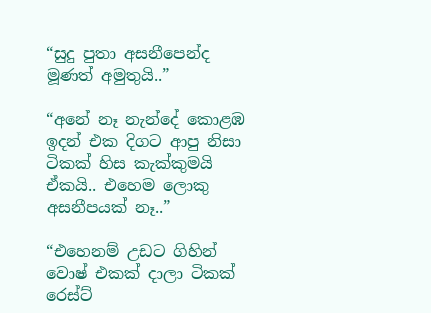“සුදු පුතා අසනීපෙන්ද මූණත් අමුතුයි..”

“අනේ නෑ නැන්දේ කොළඹ ඉදන් එක දිගට ආපු නිසා ටිකක් හිස කැක්කුමයි ඒකයි.. එහෙම ලොකු අසනීපයක් නෑ..”

“එහෙනම් උඩට ගිහින් වොෂ් එකක් දාලා ටිකක් රෙස්ට්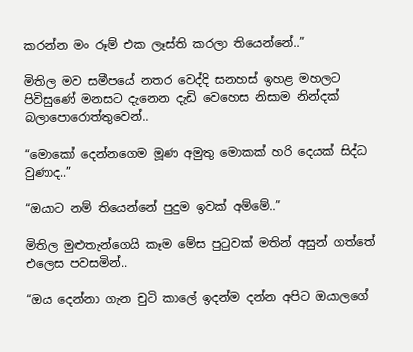කරන්න මං රූම් එක ලෑස්ති කරලා තියෙන්නේ..”

මිතිල මව සමීපයේ නතර වෙද්දි සනහස් ඉහළ මහලට පිවිසුණේ මනසට දැනෙන දැඩි වෙහෙස නිසාම නින්දක් බලාපොරොත්තුවෙන්..

“මොකෝ දෙන්නගෙම මූණ අමුතු මොකක් හරි දෙයක් සිද්ධ වුණාද..”

“ඔයාට නම් තියෙන්නේ පුදුම ඉවක් අම්මේ..”

මිතිල මුළුතැන්ගෙයි කෑම මේස පුටුවක් මතින් අසුන් ගත්තේ එලෙස පවසමින්..

“ඔය දෙන්නා ගැන චුටි කාලේ ඉදන්ම දන්න අපිට ඔයාලගේ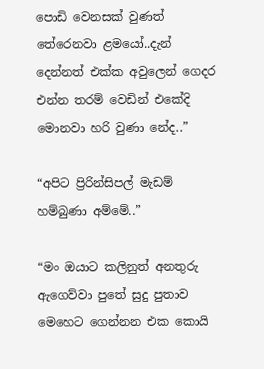පොඩි වෙනසක් වුණත් තේරෙනවා ළමයෝ..දැන් දෙන්නත් එක්ක අවුලෙන් ගෙදර එන්න තරම් වෙඩින් එකේදි මොනවා හරි වුණා නේද..”

“අපිට ප්‍රිරින්සිපල් මැඩම් හම්බුණා අම්මේ..”

“මං ඔයාට කලිනුත් අනතුරු ඇගෙව්වා පුතේ සුදු පුතාව මෙහෙට ගෙන්නන එක කොයි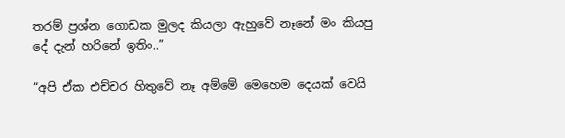තරම් ප්‍රශ්න ගොඩක මුලද කියලා ඇහුවේ නෑනේ මං කියපු දේ දැන් හරිනේ ඉතිං..”

“අපි ඒක එච්චර හිතුවේ නෑ අම්මේ මෙහෙම දෙයක් වෙයි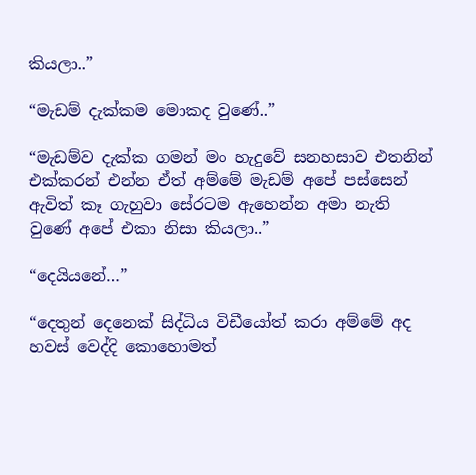කියලා..”

“මැඩම් දැක්කම මොකද වුණේ..”

“මැඩම්ව දැක්ක ගමන් මං හැදුවේ සනහසාව එතනින් එක්කරන් එන්න ඒත් අම්මේ මැඩම් අපේ පස්සෙන් ඇවිත් කෑ ගැහුවා සේරටම ඇහෙන්න අමා නැති වුණේ අපේ එකා නිසා කියලා..”

“දෙයියනේ…”

“දෙතුන් දෙනෙක් සිද්ධිය විඩීයෝත් කරා අම්මේ අද හවස් වෙද්දි කොහොමත්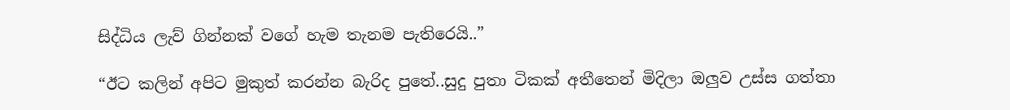සිද්ධිය ලැව් ගින්නක් වගේ හැම තැනම පැතිරෙයි..”

“ඊට කලින් අපිට මුකුත් කරන්න බැරිද පුතේ..සුදු පුතා ටිකක් අතීතෙන් මිදිලා ඔලුව උස්ස ගත්තා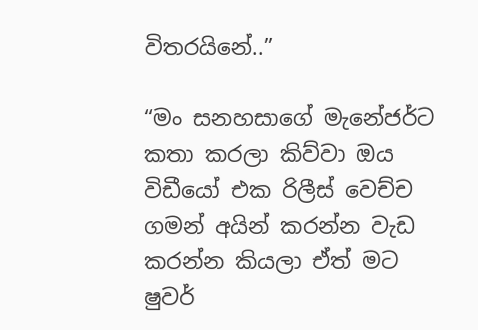විතරයිනේ..”

“මං සනහසාගේ මැනේජර්ට කතා කරලා කිව්වා ඔය විඩීයෝ එක රිලීස් වෙච්ච ගමන් අයින් කරන්න වැඩ කරන්න කියලා ඒත් මට ෂුවර්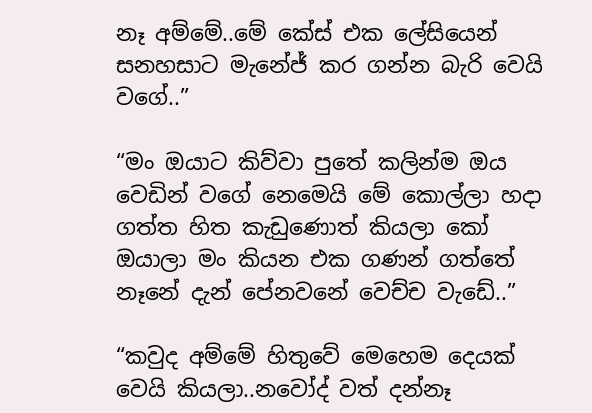නෑ අම්මේ..මේ කේස් එක ලේසියෙන් සනහසාට මැනේජ් කර ගන්න බැරි වෙයි වගේ..”

“මං ඔයාට කිව්වා පුතේ කලින්ම ඔය වෙඩින් වගේ නෙමෙයි මේ කොල්ලා හදා ගත්ත හිත කැඩුණොත් කියලා කෝ ඔයාලා මං කියන එක ගණන් ගත්තේ නෑනේ දැන් පේනවනේ වෙච්ච වැඩේ..”

“කවුද අම්මේ හිතුවේ මෙහෙම දෙයක් වෙයි කියලා..නවෝද් වත් දන්නෑ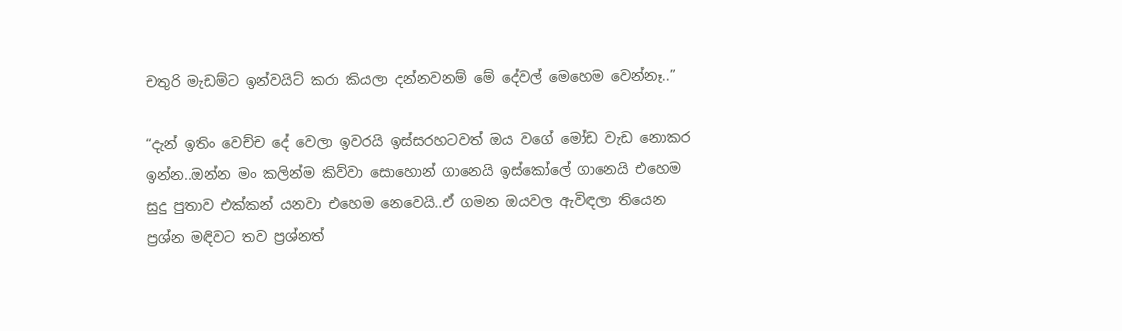චතුරි මැඩම්ට ඉන්වයිට් කරා කියලා දන්නවනම් මේ දේවල් මෙහෙම වෙන්නෑ..”

“දැන් ඉතිං වෙච්ච දේ වෙලා ඉවරයි ඉස්සරහටවත් ඔය වගේ මෝඩ වැඩ නොකර ඉන්න..ඔන්න මං කලින්ම කිව්වා සොහොන් ගානෙයි ඉස්කෝලේ ගානෙයි එහෙම සුදු පුතාව එක්කන් යනවා එහෙම නෙවෙයි..ඒ ගමන ඔයවල ඇවිඳලා තියෙන ප්‍රශ්න මඳිවට තව ප්‍රශ්නත්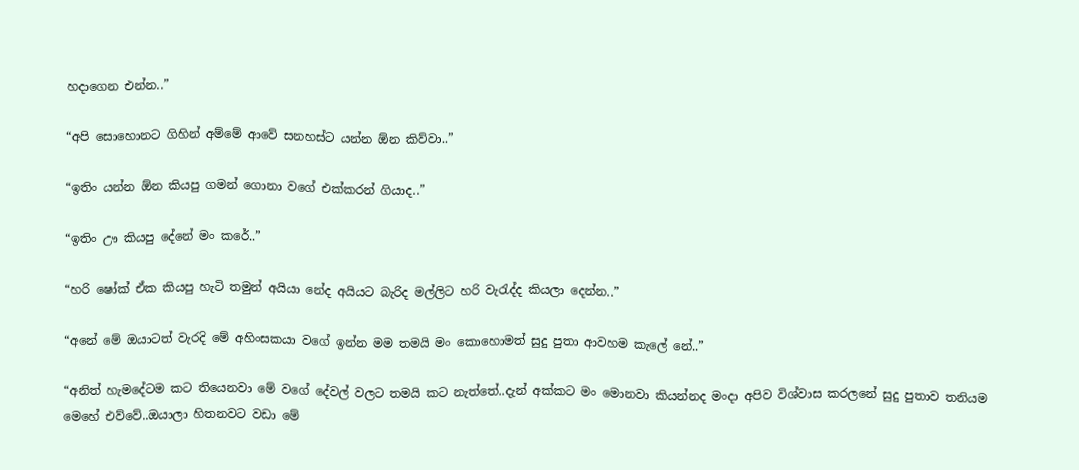හදාගෙන එන්න..”

“අපි සොහොනට ගිහින් අම්මේ ආවේ සනහස්ට යන්න ඕන කිව්වා..”

“ඉතිං යන්න ඕන කියපු ගමන් ගොනා වගේ එක්කරන් ගියාද..”

“ඉතිං ඌ කියපු දේනේ මං කරේ..”

“හරි ෂෝක් ඒක කියපු හැටි තමුන් අයියා නේද අයියට බැරිද මල්ලිට හරි වැරැද්ද කියලා දෙන්න..”

“අනේ මේ ඔයාටත් වැරදි මේ අහිංසකයා වගේ ඉන්න මම තමයි මං කොහොමත් සුදු පුතා ආවහම කැලේ නේ..”

“අනිත් හැමදේටම කට තියෙනවා මේ වගේ දේවල් වලට තමයි කට නැත්තේ..දැන් අක්කට මං මොනවා කියන්නද මංදා අපිව විශ්වාස කරලනේ සුදු පුතාව තනියම මෙහේ එව්වේ..ඔයාලා හිතනවට වඩා මේ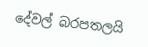දේවල් බරපතලයි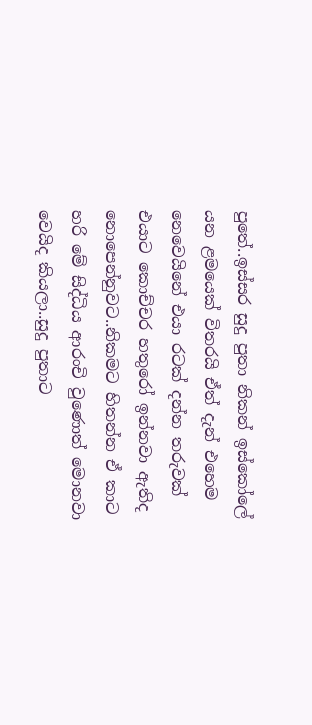පුතේ..ඉස්සර සුදු පුතා නිකන් ඉස්කෝලේ යන ළමයෙක් විතරයි ඒත් දැන් එහෙම නෙවෙයිනේ එයා රටක් දන්න තරුවක් එයාට කොච්චර හතුරෝ ඉන්නවා ඇතිද නොපෙන්නුවට..නිකමට හිතන්න ඒ කාට හරි මේ සිද්ධිය ආරංචි වුණොත් මොනවා වෙයිද කියලා..සුදු පුතාට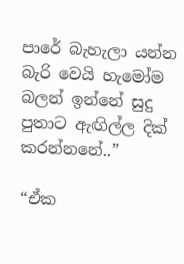පාරේ බැහැලා යන්න බැරි වෙයි හැමෝම බලන් ඉන්නේ සුදු පුතාට ඇඟිල්ල දික් කරන්නනේ..”

“ඒක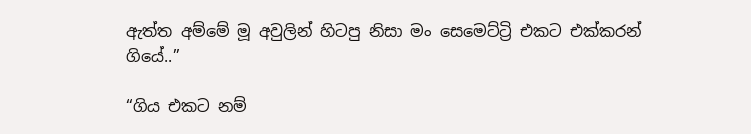ඇත්ත අම්මේ මූ අවුලින් හිටපු නිසා මං සෙමෙට්ට්‍රි එකට එක්කරන් ගියේ..”

“ගිය එකට නම්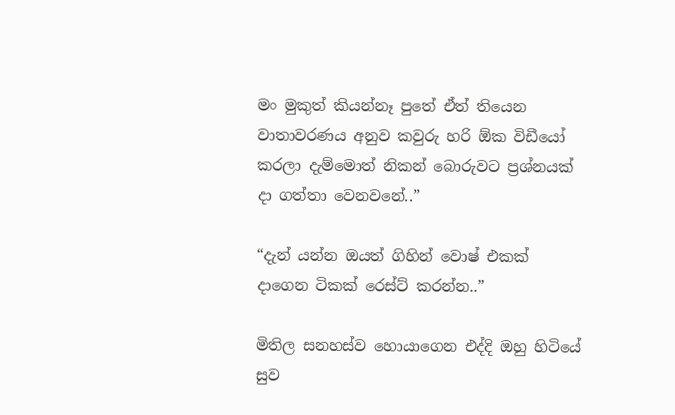මං මුකුත් කියන්නෑ පුතේ ඒත් තියෙන වාතාවරණය අනුව කවුරු හරි ඕක විඩීයෝ කරලා දැම්මොත් නිකන් බොරුවට ප්‍රශ්නයක් දා ගත්තා වෙනවනේ..”

“දැන් යන්න ඔයත් ගිහින් වොෂ් එකක් දාගෙන ටිකක් රෙස්ට් කරන්න..”

මිතිල සනහස්ව හොයාගෙන එද්දි ඔහු හිටියේ සුව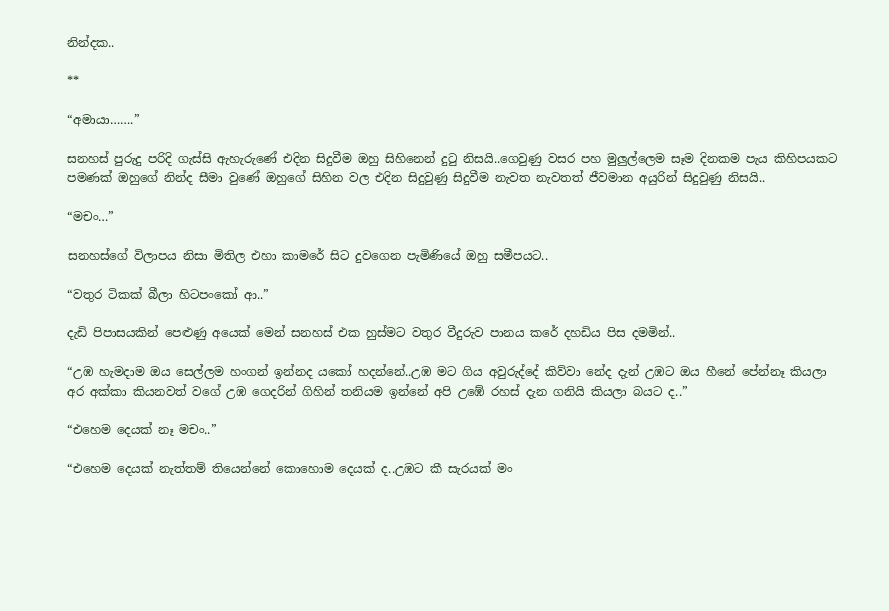නින්දක..

**

“අමායා…….”

සනහස් පුරුදු පරිදි ගැස්සි ඇහැරුණේ එදින සිදුවීම ඔහු සිහිනෙන් දුටු නිසයි..ගෙවුණු වසර පහ මුලුල්ලෙම සෑම දිනකම පැය කිහිපයකට පමණක් ඔහුගේ නින්ද සීමා වුණේ ඔහුගේ සිහින වල එදින සිදුවුණු සිදුවීම නැවත නැවතත් ජීවමාන අයුරින් සිදුවුණු නිසයි..

“මචං…”

සනහස්ගේ විලාපය නිසා මිතිල එහා කාමරේ සිට දුවගෙන පැමිණියේ ඔහු සමීපයට..

“වතුර ටිකක් බීලා හිටපංකෝ ආ..”

දැඩි පිපාසයකින් පෙළුණු අයෙක් මෙන් සනහස් එක හුස්මට වතුර වීදුරුව පානය කරේ දහඩිය පිස දමමින්..

“උඹ හැමදාම ඔය සෙල්ලම හංගන් ඉන්නද යකෝ හදන්නේ..උඹ මට ගිය අවුරුද්දේ කිව්වා නේද දැන් උඹට ඔය හීනේ පේන්නෑ කියලා අර අක්කා කියනවත් වගේ උඹ ගෙදරින් ගිහින් තනියම ඉන්නේ අපි උඹේ රහස් දැන ගනියි කියලා බයට ද..”

“එහෙම දෙයක් නෑ මචං..”

“එහෙම දෙයක් නැත්තම් තියෙන්නේ කොහොම දෙයක් ද..උඹට කී සැරයක් මං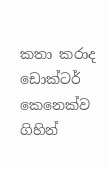කතා කරාද ඩොක්ටර් කෙනෙක්ව ගිහින්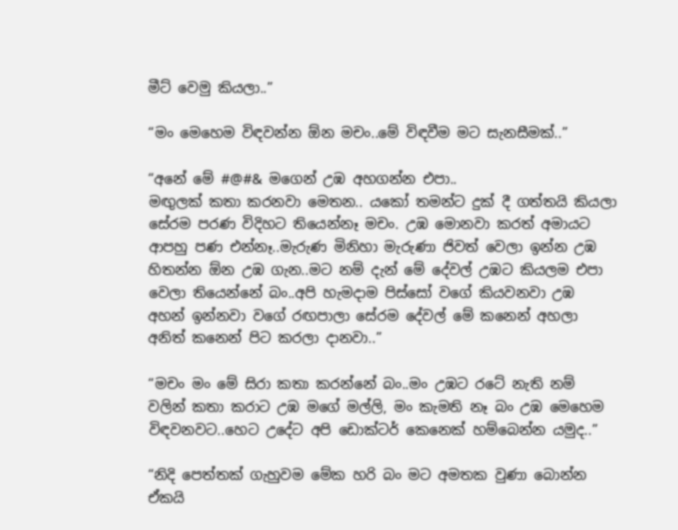මීට් වෙමු කියලා..”

“මං මෙහෙම විඳවන්න ඕන මචං..මේ විඳවීම මට සැනසීමක්..”

“අනේ මේ #@#& මගෙන් උඹ අහගන්න එපා..
මඟුලක් කතා කරනවා මෙතන.. යකෝ තමන්ට දුක් දී ගත්තයි කියලා සේරම පරණ විදිහට තියෙන්නෑ මචං. උඹ මොනවා කරත් අමායට ආපහු පණ එන්නෑ..මැරුණ මිනිහා මැරුණා ජිවත් වෙලා ඉන්න උඹ හිතන්න ඕන උඹ ගැන..මට නම් දැන් මේ දේවල් උඹට කියලම එපා වෙලා තියෙන්නේ බං..අපි හැමදාම පිස්සෝ වගේ කියවනවා උඹ අහන් ඉන්නවා වගේ රඟපාලා සේරම දේවල් මේ කනෙන් අහලා අනිත් කනෙන් පිට කරලා දානවා..”

“මචං මං මේ සිරා කතා කරන්නේ බං..මං උඹට රටේ නැති නම් වලින් කතා කරාට උඹ මගේ මල්ලි, මං කැමති නෑ බං උඹ මෙහෙම විඳවනවට..හෙට උදේට අපි ඩොක්ටර් කෙනෙක් හම්බෙන්න යමුද..”

“නිදි පෙත්තක් ගැහුවම මේක හරි බං මට අමතක වුණා බොන්න ඒකයි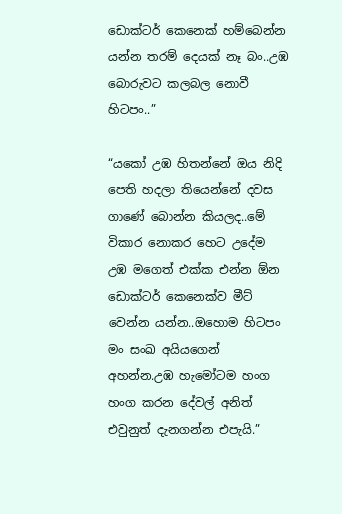ඩොක්ටර් කෙනෙක් හම්බෙන්න යන්න තරම් දෙයක් නෑ බං..උඹ බොරුවට කලබල නොවී හිටපං..”

“යකෝ උඹ හිතන්නේ ඔය නිදි පෙති හදලා තියෙන්නේ දවස ගාණේ බොන්න කියලද..මේ විකාර නොකර හෙට උදේම උඹ මගෙත් එක්ක එන්න ඕන ඩොක්ටර් කෙනෙක්ව මීට් වෙන්න යන්න..ඔහොම හිටපං මං සංඛ අයියගෙන් අහන්න.උඹ හැමෝටම හංග හංග කරන දේවල් අනිත් එවුනුත් දැනගන්න එපැයි.”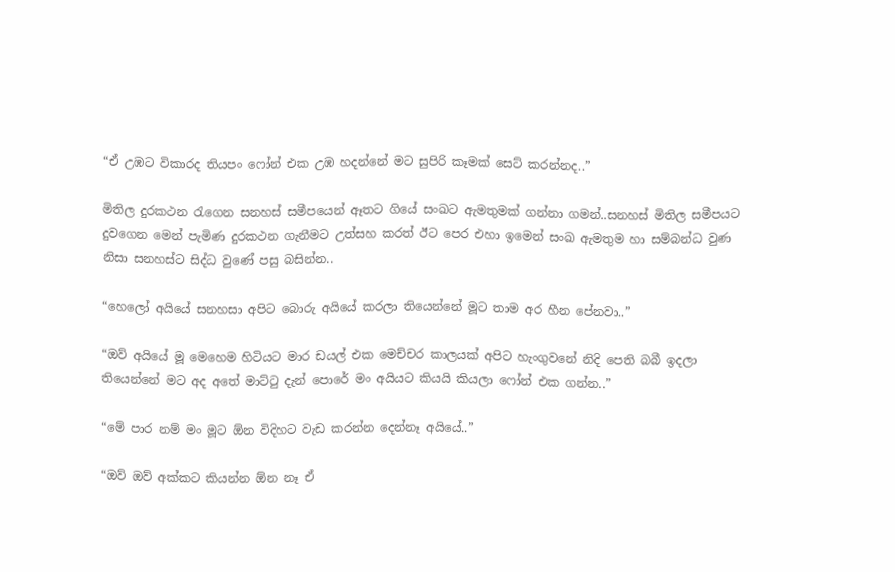“ඒ උඹට විකාරද තියපං ෆෝන් එක උඹ හදන්නේ මට සුපිරි කෑමක් සෙට් කරන්නද..”

මිතිල දුරකථන රැගෙන සනහස් සමීපයෙන් ඈතට ගියේ සංඛට ඇමතුමක් ගන්නා ගමන්..සනහස් මිතිල සමීපයට දුවගෙන මෙන් පැමිණ දුරකථන ගැනීමට උත්සහ කරත් ඊට පෙර එහා ඉමෙන් සංඛ ඇමතුම හා සම්බන්ධ වුණ නිසා සනහස්ට සිද්ධ වුණේ පසු බසින්න..

“හෙලෝ අයියේ සනහසා අපිට බොරු අයියේ කරලා තියෙන්නේ මූට තාම අර හීන පේනවා..”

“ඔව් අයියේ මූ මෙහෙම හිටියට මාර ඩයල් එක මෙච්චර කාලයක් අපිට හැංගුවනේ නිදි පෙති බබී ඉදලා තියෙන්නේ මට අද අතේ මාට්ටු දැන් පොරේ මං අයියට කියයි කියලා ෆෝන් එක ගන්න..”

“මේ පාර නම් මං මූට ඕන විදිහට වැඩ කරන්න දෙන්නෑ අයියේ..”

“ඔව් ඔව් අක්කට කියන්න ඕන නෑ ඒ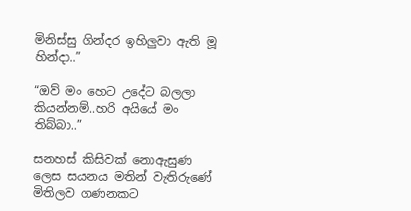මිනිස්සු ගින්දර ඉහිලුවා ඇති මූ හින්දා..”

“ඔව් මං හෙට උදේට බලලා කියන්නම්..හරි අයියේ මං තිබ්බා..”

සනහස් කිසිවක් නොඇසුණ ලෙස සයනය මතින් වැතිරුණේ මිතිලව ගණනකට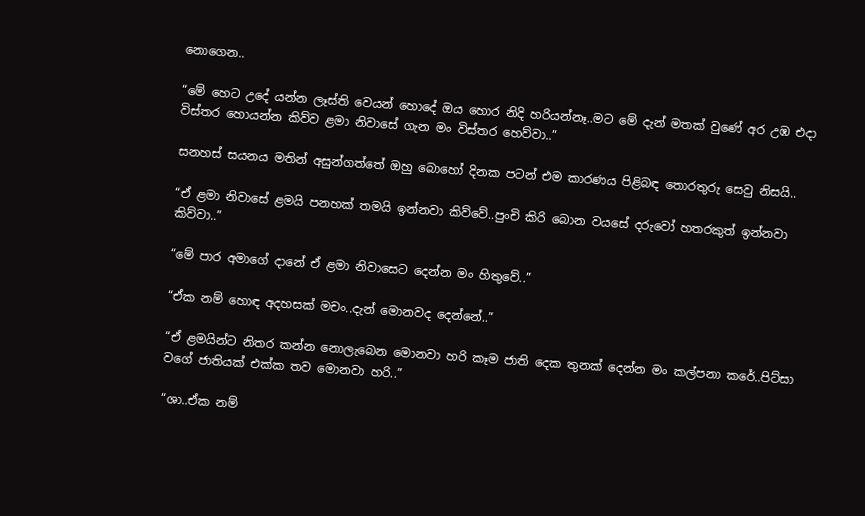නොගෙන..

“මේ හෙට උදේ යන්න ලෑස්ති වෙයන් හොදේ ඔය හොර නිදි හරියන්නෑ..මට මේ දැන් මතක් වුණේ අර උඹ එදා විස්තර හොයන්න කිව්ව ළමා නිවාසේ ගැන මං විස්තර හෙව්වා..”

සනහස් සයනය මතින් අසුන්ගත්තේ ඔහු බොහෝ දිනක පටන් එම කාරණය පිළිබඳ තොරතුරු සෙවු නිසයි..

“ඒ ළමා නිවාසේ ළමයි පනහක් තමයි ඉන්නවා කිව්වේ..පුංචි කිරි බොන වයසේ දරුවෝ හතරකුත් ඉන්නවා කිව්වා..”

“මේ පාර අමාගේ දානේ ඒ ළමා නිවාසෙට දෙන්න මං හිතුවේ..”

“ඒක නම් හොඳ අදහසක් මචං..දැන් මොනවද දෙන්නේ..”

“ඒ ළමයින්ට නිතර කන්න නොලැබෙන මොනවා හරි කෑම ජාති දෙක තුනක් දෙන්න මං කල්පනා කරේ..පිට්සා වගේ ජාතියක් එක්ක තව මොනවා හරි..”

“ශා..ඒක නම්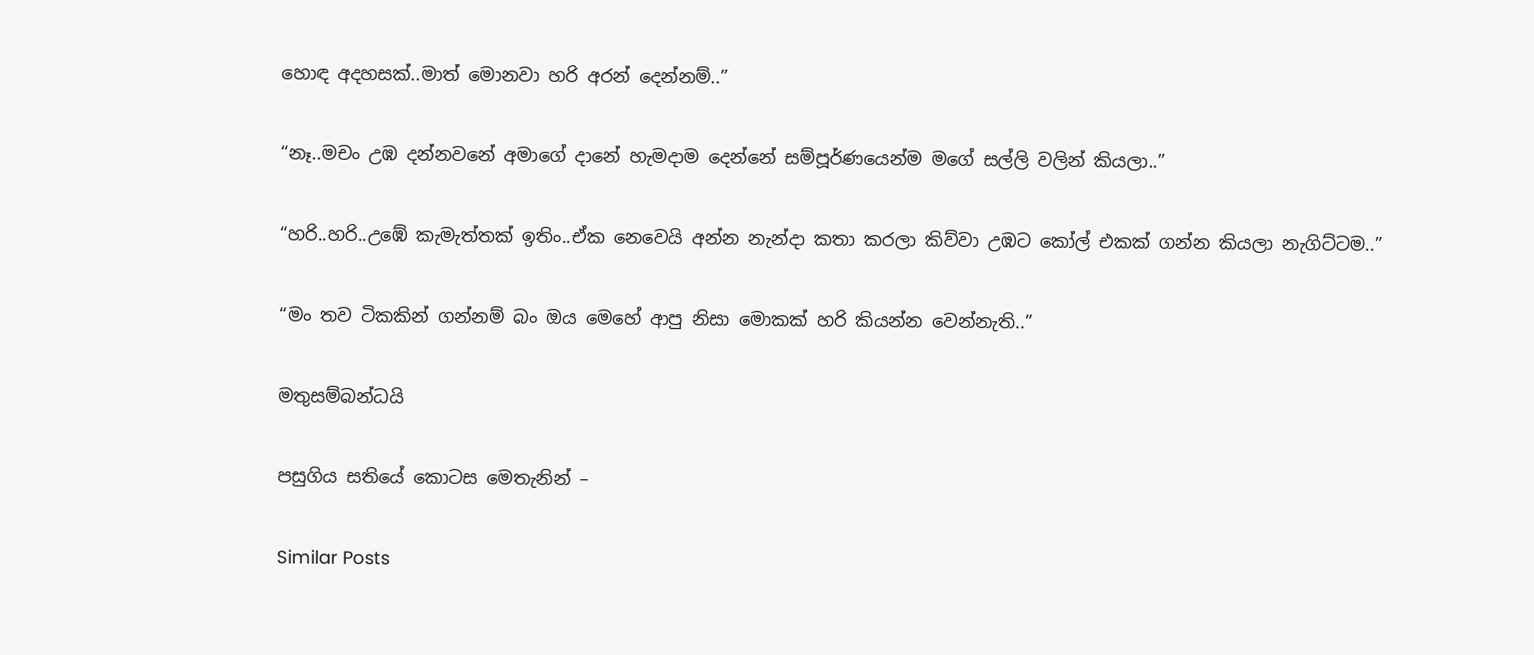හොඳ අදහසක්..මාත් මොනවා හරි අරන් දෙන්නම්..”

“නෑ..මචං උඹ දන්නවනේ අමාගේ දානේ හැමදාම දෙන්නේ සම්පූර්ණයෙන්ම මගේ සල්ලි වලින් කියලා..”

“හරි..හරි..උඹේ කැමැත්තක් ඉතිං..ඒක නෙවෙයි අන්න නැන්දා කතා කරලා කිව්වා උඹට කෝල් එකක් ගන්න කියලා නැගිට්ටම..”

“මං තව ටිකකින් ගන්නම් බං ඔය මෙහේ ආපු නිසා මොකක් හරි කියන්න වෙන්නැති..”

මතුසම්බන්ධයි

පසුගිය සතියේ කොටස මෙතැනින් –

Similar Posts